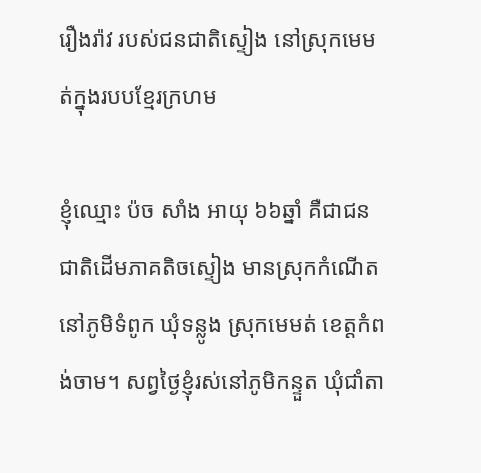រឿងរ៉ាវ របស់ជនជាតិស្ទៀង នៅស្រុកមេមត់ក្នុងរបបខ្មែរក្រហម

ខ្ញុំឈ្មោះ ប៉ច សាំង អាយុ ៦៦ឆ្នាំ គឺជាជនជាតិដើមភាគតិចស្ទៀង មានស្រុកកំណើតនៅភូមិទំពូក ឃុំទន្លូង ស្រុកមេមត់ ខេត្តកំពង់ចាម។ សព្វថ្ងៃខ្ញុំរស់នៅភូមិកន្ទួត ឃុំជាំតា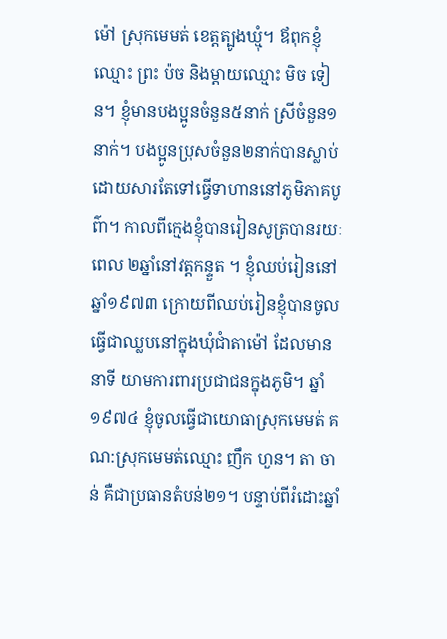ម៉ៅ ស្រុកមេមត់ ខេត្តត្បូងឃ្មុំ។ ឪពុកខ្ញុំឈ្មោះ ព្រះ ប៉ច និងម្ដាយឈ្មោះ មិច ទៀន។ ខ្ញុំមានបងប្អូនចំនួន៥នាក់ ស្រីចំនួន១នាក់។ បងប្អូនប្រុសចំនួន២នាក់បានស្លាប់ដោយសារតែទៅធ្វើទាហាននៅភូមិភាគបូព៌ា។ កាលពីក្មេងខ្ញុំបានរៀនសូត្របានរយៈពេល ២ឆ្នាំនៅវត្តកន្ទួត ។ ខ្ញុំឈប់រៀននៅឆ្នាំ១៩៧៣ ក្រោយពីឈប់រៀនខ្ញុំបានចូលធ្វើជាឈ្លបនៅក្នុងឃុំជាំតាម៉ៅ ដែលមាននាទី យាមការពារប្រជាជនក្នុងភូមិ។ ឆ្នាំ១៩៧៤ ខ្ញុំចូលធ្វើជាយោធាសុ្រកមេមត់ គណ:ស្រុកមេមត់ឈ្មោះ ញឹក ហួន។ តា ចាន់ គឺជាប្រធានតំបន់២១។ បន្ទាប់ពីរំដោះឆ្នាំ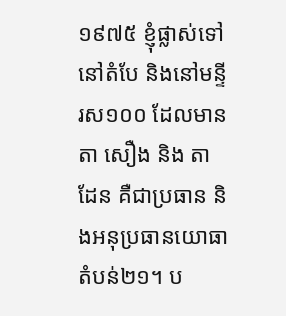១៩៧៥ ខ្ញុំផ្លាស់ទៅនៅតំបែ និងនៅមន្ទីរស១០០ ដែលមានតា សឿង និង តាដែន គឺជាប្រធាន និងអនុប្រធានយោធាតំបន់២១។ ប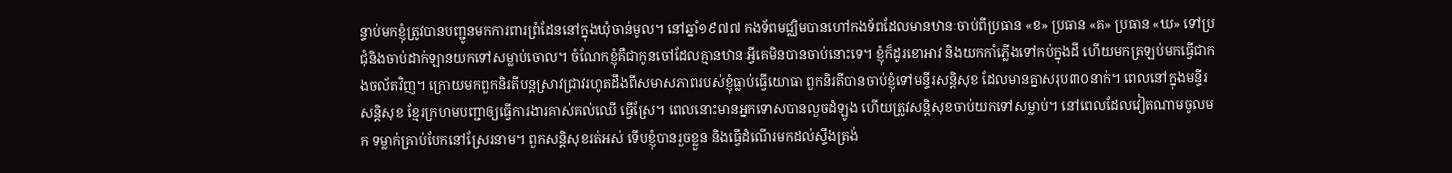ន្ទាប់មកខ្ញុំត្រូវបានបញ្ជូនមកការពារព្រំដែននៅក្នុងឃុំចាន់មូល។ នៅឆ្នាំ១៩៧៧ កងទ័ពមជ្ឈិមបានហៅកងទ័ពដែលមានឋានៈចាប់ពីប្រធាន «ខ» ប្រធាន «គ» ប្រធាន «ឃ» ទៅប្រជុំនិងចាប់ដាក់ឡានយកទៅសម្លាប់ចោល។ ចំណែកខ្ញុំគឺជាកូនចៅដែលគ្មានឋានៈអ្វីគេមិនបានចាប់នោះទេ។ ខ្ញុំក៏ដូរខោអាវ និងយកកាំភ្លើងទៅកប់ក្នុងដី ហើយមកត្រឡប់មកធ្វើជាកងចល័តវិញ។ ក្រោយមកពួកនិរតីបន្តស្រាវជ្រាវរហូតដឹងពីសមាសភាពរបស់ខ្ញុំធ្លាប់ធ្វើយោធា ពួកនិរតីបានចាប់ខ្ញុំទៅមន្ទីរសន្តិសុខ ដែលមានគ្នាសរុប៣០នាក់។ ពេលនៅក្នុងមន្ទីរសន្តិសុខ ខ្មែរក្រហមបញ្ជាឲ្យធ្វើការងារគាស់គល់ឈើ ធ្វើស្រែ។ ពេលនោះមានអ្នកទោសបានលួចដំឡូង ហើយត្រូវសន្តិសុខចាប់យកទៅសម្លាប់។ នៅពេលដែលវៀតណាមចូលមក ទម្លាក់គ្រាប់បែកនៅស្រែរនាម។ ពួកសន្តិសុខរត់អស់ ទើបខ្ញុំបានរួចខ្លួន និងធ្វើដំណើរមកដល់ស្ទឹងត្រង់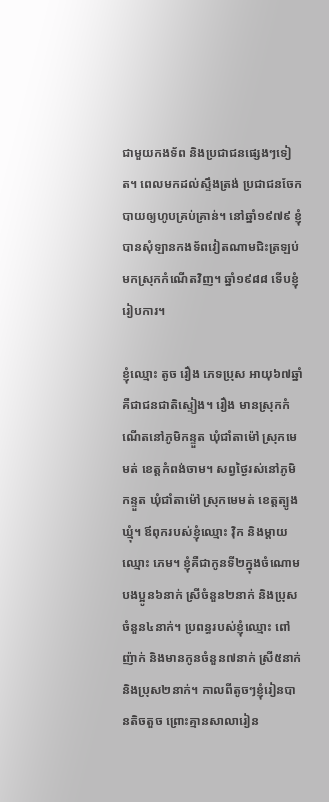ជាមួយកងទ័ព និងប្រជាជនផ្សេងៗទៀត។ ពេលមកដល់ស្ទឹងត្រង់ ប្រជាជនចែកបាយឲ្យហូបគ្រប់គ្រាន់។ នៅឆ្នាំ១៩៧៩ ខ្ញុំបានសុំឡានកងទ័ពវៀតណាមជិះត្រឡប់មកស្រុកកំណើតវិញ។ ឆ្នាំ១៩៨៨ ទើបខ្ញុំរៀបការ។

ខ្ញុំឈ្មោះ តូច រឿង ភេទប្រុស អាយុ៦៧ឆ្នាំ គឺជាជនជាតិស្ទៀង។ រឿង មានស្រុកកំណើតនៅភូមិកន្ទួត ឃុំជាំតាម៉ៅ ស្រុកមេមត់ ខេត្តកំពង់ចាម។ សព្វថ្ងៃរស់នៅភូមិកន្ទួត ឃុំជាំតាម៉ៅ ស្រុកមេមត់ ខេត្តត្បូងឃ្មុំ។ ឪពុករបស់ខ្ញុំឈ្មោះ វ៉ិក និងម្តាយឈ្មោះ ភេម។ ខ្ញុំគឺជាកូនទី២ក្នុងចំណោមបងប្អូន៦នាក់ ស្រីចំនួន២នាក់ និងប្រុសចំនួន៤នាក់។ ប្រពន្ធរបស់ខ្ញុំឈ្មោះ ពៅ ញ៉ាក់ និងមានកូនចំនួន៧នាក់ ស្រី៥នាក់ និងប្រុស២នាក់។ កាលពីតូចៗខ្ញុំរៀនបានតិចតួច ព្រោះគ្មានសាលារៀន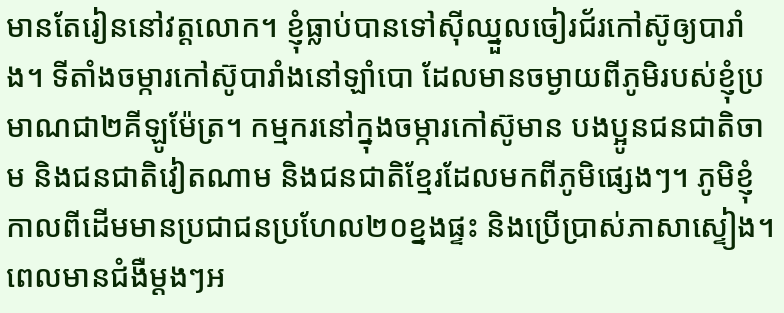មានតែរៀននៅវត្តលោក។ ខ្ញុំធ្លាប់បានទៅស៊ីឈ្នួលចៀរជ័រកៅស៊ូឲ្យបារាំង។ ទីតាំងចម្ការកៅស៊ូបារាំងនៅឡាំបោ ដែលមានចម្ងាយពីភូមិរបស់ខ្ញុំប្រមាណជា២គីឡូម៉ែត្រ។ កម្មករនៅក្នុងចម្ការកៅស៊ូមាន បងប្អូនជនជាតិចាម និងជនជាតិវៀតណាម និងជនជាតិខ្មែរដែលមកពីភូមិផ្សេងៗ។ ភូមិខ្ញុំកាលពីដើមមានប្រជាជនប្រហែល២០ខ្នងផ្ទះ និងប្រើប្រាស់ភាសាស្ទៀង។ ពេលមានជំងឺម្តងៗអ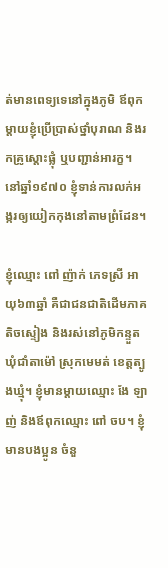ត់មានពេទ្យទេនៅក្នុងភូមិ ឪពុកម្តាយខ្ញុំប្រើប្រាស់ថ្នាំបុរាណ និងរកគ្រូស្ដោះផ្លុំ ឬបញ្ជាន់អារក្ខ។ នៅឆ្នាំ១៩៧០ ខ្ញុំទាន់ការលក់អង្ករឲ្យយៀកកុងនៅតាមព្រំដែន។

ខ្ញុំឈ្មោះ ពៅ ញ៉ាក់ ភេទស្រី អាយុ៦៣ឆ្នាំ គឺជាជនជាតិដើមភាគតិចស្ទៀង និងរស់នៅភូមិកន្ទួត ឃុំជាំតាម៉ៅ ស្រុកមេមត់ ខេត្តត្បូងឃ្មុំ។ ខ្ញុំមានម្ដាយឈ្មោះ ងែ ឡាញ់ និងឪពុកឈ្មោះ ពៅ ចប។ ខ្ញុំមានបងប្អូន ចំនួ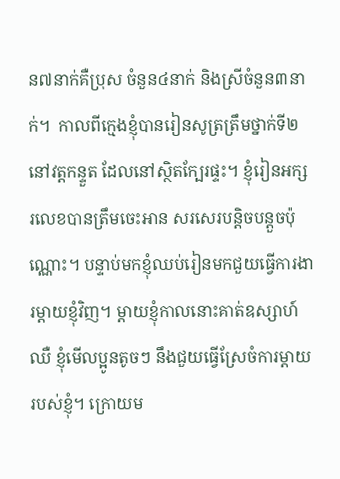ន៧នាក់គឺប្រុស ចំនួន៤នាក់ និងស្រីចំនួន៣នាក់។  កាលពីក្មេងខ្ញុំបានរៀនសូត្រត្រឹមថ្នាក់ទី២ នៅវត្តកន្ទួត ដែលនៅស្ថិតក្បែរផ្ទះ។ ខ្ញុំរៀនអក្សរលេខបានត្រឹមចេះអាន សរសេរបន្តិចបន្តួចប៉ុណ្ណោះ។ បន្ទាប់មកខ្ញុំឈប់រៀនមកជួយធ្វើការងារម្ដាយខ្ញុំវិញ។ ម្ដាយខ្ញុំកាលនោះគាត់ឧស្សាហ៍ឈឺ ខ្ញុំមើលប្អូនតូចៗ នឹងជួយធ្វើស្រែចំការម្ដាយរបស់ខ្ញុំ។ ក្រោយម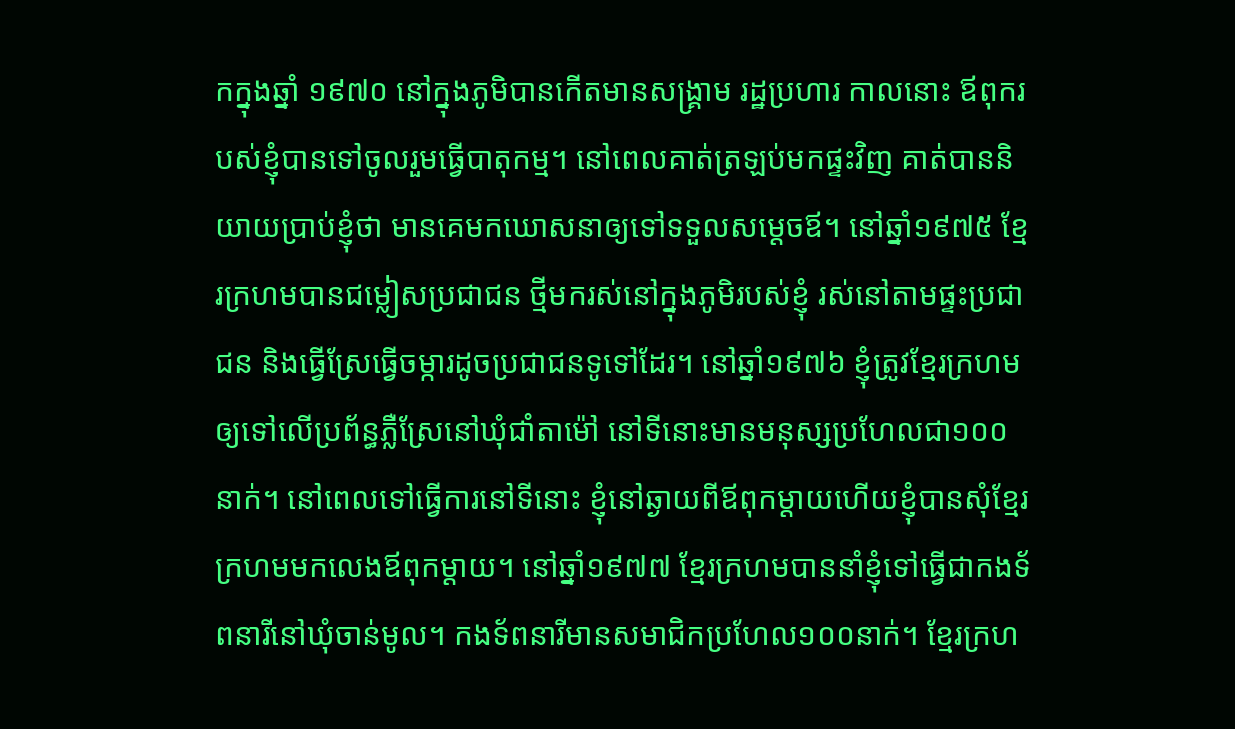កក្នុងឆ្នាំ ១៩៧០ នៅក្នុងភូមិបានកើតមានសង្គ្រាម រដ្ឋប្រហារ កាលនោះ ឪពុករបស់ខ្ញុំបានទៅចូលរួមធ្វើបាតុកម្ម។ នៅពេលគាត់ត្រឡប់មកផ្ទះវិញ គាត់បាននិយាយប្រាប់ខ្ញុំថា មានគេមកឃោសនាឲ្យទៅទទួលសម្ដេចឪ។ នៅឆ្នាំ១៩៧៥ ខ្មែរក្រហមបានជម្លៀសប្រជាជន ថ្មីមករស់នៅក្នុងភូមិរបស់ខ្ញុំ រស់នៅតាមផ្ទះប្រជាជន និងធ្វើស្រែធ្វើចម្ការដូចប្រជាជនទូទៅដែរ។ នៅឆ្នាំ១៩៧៦ ខ្ញុំត្រូវខ្មែរក្រហមឲ្យទៅលើប្រព័ន្ធភ្លឺស្រែនៅឃុំជាំតាម៉ៅ នៅទីនោះមានមនុស្សប្រហែលជា១០០នាក់។ នៅពេលទៅធ្វើការនៅទីនោះ ខ្ញុំនៅឆ្ងាយពីឪពុកម្តាយហើយខ្ញុំបានសុំខ្មែរក្រហមមកលេងឪពុកម្តាយ។ នៅឆ្នាំ១៩៧៧ ខ្មែរក្រហមបាននាំខ្ញុំទៅធ្វើជាកងទ័ពនារីនៅឃុំចាន់មូល។ កងទ័ពនារីមានសមាជិកប្រហែល១០០នាក់។ ខ្មែរក្រហ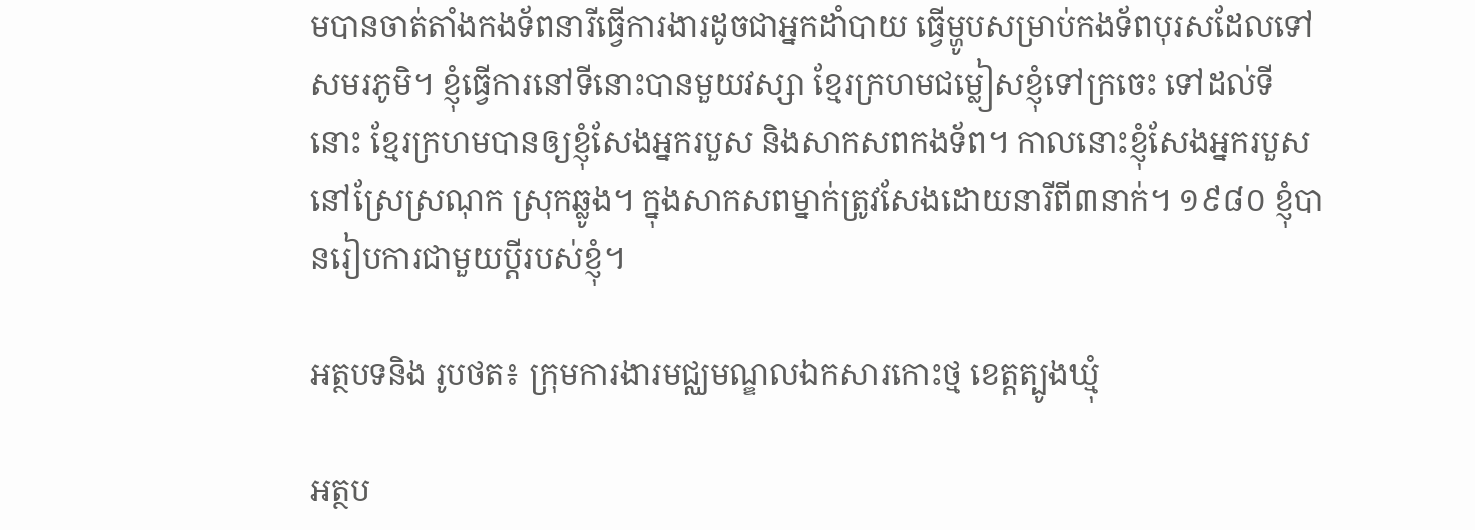មបានចាត់តាំងកងទ័ពនារីធ្វើការងារដូចជាអ្នកដាំបាយ ធ្វើម្ហូបសម្រាប់កងទ័ពបុរសដែលទៅសមរភូមិ។ ខ្ញុំធ្វើការនៅទីនោះបានមួយវស្សា ខ្មែរក្រហមជម្លៀសខ្ញុំទៅក្រចេះ ទៅដល់ទីនោះ ខ្មែរក្រហមបានឲ្យខ្ញុំសែងអ្នករបួស និងសាកសពកងទ័ព។ កាលនោះខ្ញុំសែងអ្នករបួសនៅស្រែស្រណុក ស្រុកឆ្លូង។ ក្នុងសាកសពម្នាក់ត្រូវសែងដោយនារីពី៣នាក់។ ១៩៨០ ខ្ញុំបានរៀបការជាមួយប្ដីរបស់ខ្ញុំ។

អត្ថបទនិង រូបថត៖ ក្រុមការងារមជ្ឈមណ្ឌលឯកសារកោះថ្ម ខេត្តត្បូងឃ្មុំ

អត្ថប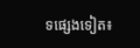ទផ្សេងទៀត៖